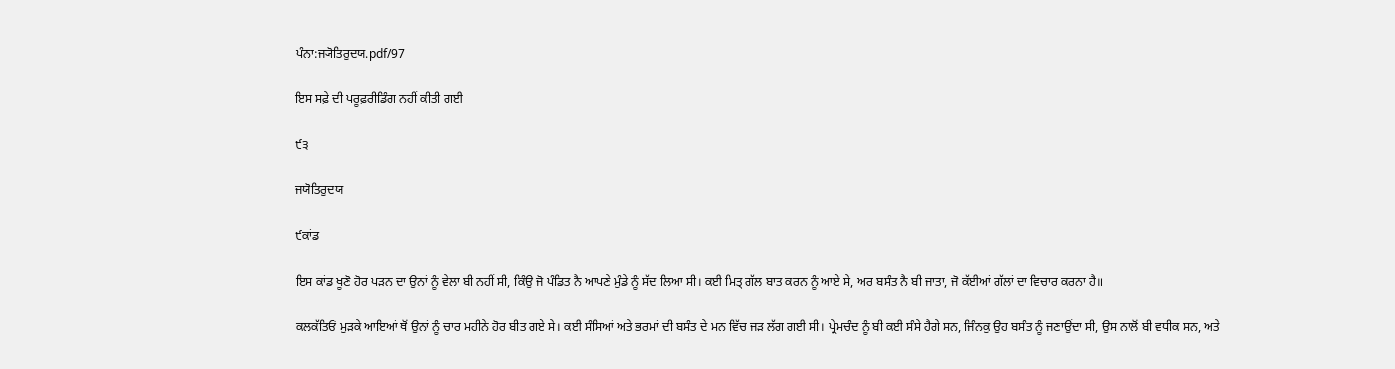ਪੰਨਾ:ਜ੍ਯੋਤਿਰੁਦਯ.pdf/97

ਇਸ ਸਫ਼ੇ ਦੀ ਪਰੂਫ਼ਰੀਡਿੰਗ ਨਹੀਂ ਕੀਤੀ ਗਈ

੯੩

ਜਯੋਤਿਰੁਦਯ

੯ਕਾਂਡ

ਇਸ ਕਾਂਡ ਖੂਣੋ ਹੋਰ ਪੜਨ ਦਾ ਉਨਾਂ ਨੂੰ ਵੇਲਾ ਬੀ ਨਹੀਂ ਸੀ, ਕਿੰਉ ਜੋ ਪੰਡਿਤ ਨੈ ਆਪਣੇ ਮੁੰਡੇ ਨੂੰ ਸੱਦ ਲਿਆ ਸੀ। ਕਈ ਮਿਤ੍ ਗੱਲ ਬਾਤ ਕਰਨ ਨੂੰ ਆਏ ਸੇ, ਅਰ ਬਸੰਤ ਨੈ ਬੀ ਜਾਤਾ, ਜੋ ਕੱਈਆਂ ਗੱਲਾਂ ਦਾ ਵਿਚਾਰ ਕਰਨਾ ਹੈ॥

ਕਲਕੱਤਿਓਂ ਮੁੜਕੇ ਆਇਆਂ ਥੋਂ ਉਨਾਂ ਨੂੰ ਚਾਰ ਮਹੀਨੇ ਹੋਰ ਬੀਤ ਗਏ ਸੇ। ਕਈ ਸੰਸਿਆਂ ਅਤੇ ਭਰਮਾਂ ਦੀ ਬਸੰਤ ਦੇ ਮਨ ਵਿੱਚ ਜੜ ਲੱਗ ਗਈ ਸੀ। ਪ੍ਰੇਮਚੰਦ ਨੂੰ ਬੀ ਕਈ ਸੰਸੇ ਹੈਗੇ ਸਨ, ਜਿੰਨਕੁ ਉਹ ਬਸੰਤ ਨੂੰ ਜਣਾਉਂਦਾ ਸੀ, ਉਸ ਨਾਲੋਂ ਬੀ ਵਧੀਕ ਸਨ, ਅਤੇ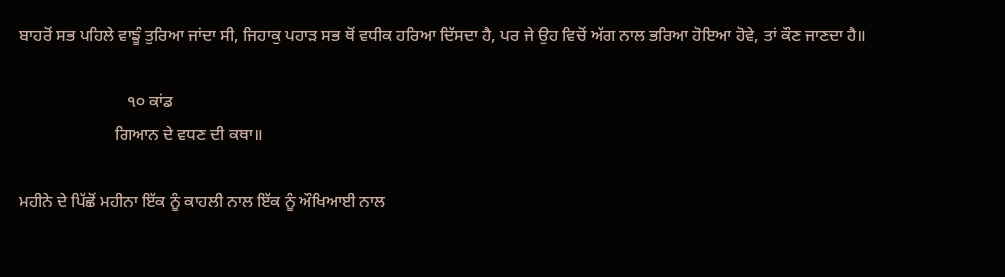ਬਾਹਰੋਂ ਸਭ ਪਹਿਲੇ ਵਾਙੂੰ ਤੁਰਿਆ ਜਾਂਦਾ ਸੀ, ਜਿਹਾਕੁ ਪਹਾੜ ਸਭ ਥੋਂ ਵਧੀਕ ਹਰਿਆ ਦਿੱਸਦਾ ਹੈ, ਪਰ ਜੇ ਉਹ ਵਿਚੋਂ ਅੱਗ ਨਾਲ ਭਰਿਆ ਹੋਇਆ ਹੋਵੇ, ਤਾਂ ਕੌਣ ਜਾਣਦਾ ਹੈ॥

                          ੧੦ ਕਾਂਡ
                       ਗਿਆਨ ਦੇ ਵਧਣ ਦੀ ਕਥਾ॥

ਮਹੀਨੇ ਦੇ ਪਿੱਛੋਂ ਮਹੀਨਾ ਇੱਕ ਨੂੰ ਕਾਹਲੀ ਨਾਲ ਇੱਕ ਨੂੰ ਔਖਿਆਈ ਨਾਲ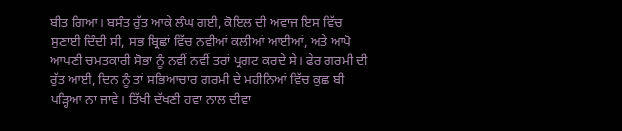ਬੀਤ ਗਿਆ। ਬਸੰਤ ਰੁੱਤ ਆਕੇ ਲੰਘ ਗਈ, ਕੋਇਲ ਦੀ ਅਵਾਜ ਇਸ ਵਿੱਚ ਸੁਣਾਈ ਦਿੰਦੀ ਸੀ, ਸਭ ਬ੍ਰਿਛਾਂ ਵਿੱਚ ਨਵੀਆਂ ਕਲੀਆਂ ਆਈਆਂ, ਅਤੇ ਆਪੋ ਆਪਣੀ ਚਮਤਕਾਰੀ ਸੋਭਾ ਨੂੰ ਨਵੀਂ ਨਵੀਂ ਤਰਾਂ ਪ੍ਰਗਟ ਕਰਦੇ ਸੇ। ਫੇਰ ਗਰਮੀ ਦੀ ਰੁੱਤ ਆਈ, ਦਿਨ ਨੂੰ ਤਾਂ ਸਭਿਆਚਾਰ ਗਰਮੀ ਦੇ ਮਹੀਨਿਆਂ ਵਿੱਚ ਕੁਛ ਬੀ ਪੜ੍ਹਿਆ ਨਾ ਜਾਵੇ। ਤਿੱਖੀ ਦੱਖਣੀ ਹਵਾ ਨਾਲ ਦੀਵਾ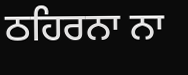ਠਹਿਰਨਾ ਨਾ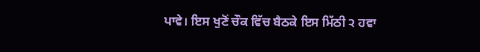ਪਾਵੇ। ਇਸ ਖੁਣੋਂ ਚੌਕ ਵਿੱਚ ਬੈਠਕੇ ਇਸ ਮਿੱਠੀ ੨ ਹਵਾ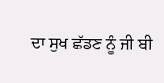ਦਾ ਸੁਖ ਛੱਡਣ ਨੂੰ ਜੀ ਬੀ